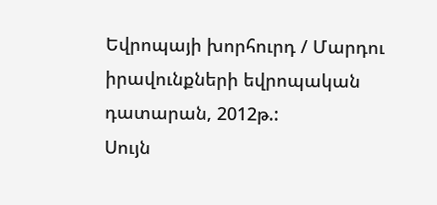Եվրոպայի խորհուրդ / Մարդու իրավունքների եվրոպական դատարան, 2012թ.:
Սույն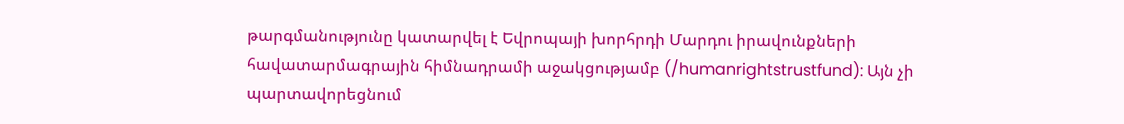թարգմանությունը կատարվել է Եվրոպայի խորհրդի Մարդու իրավունքների հավատարմագրային հիմնադրամի աջակցությամբ (/humanrightstrustfund): Այն չի պարտավորեցնում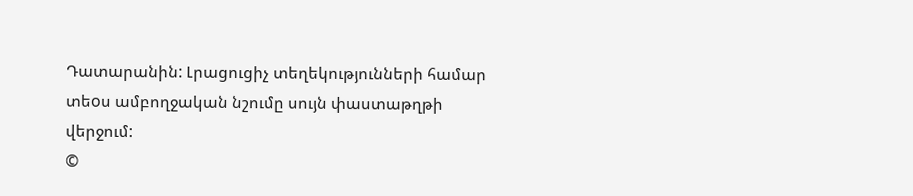Դատարանին: Լրացուցիչ տեղեկությունների համար տեoս ամբողջական նշումը սույն փաստաթղթի վերջում:
©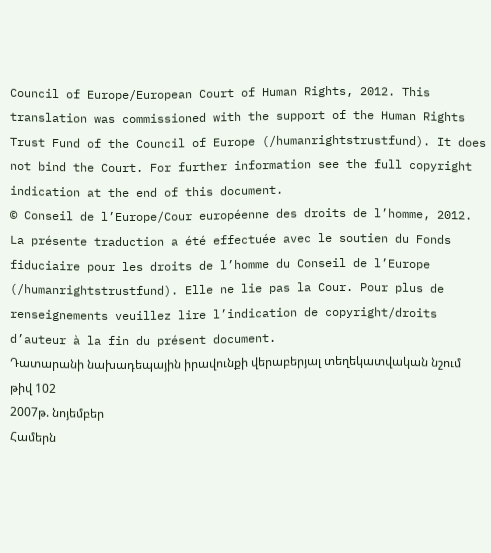Council of Europe/European Court of Human Rights, 2012. This translation was commissioned with the support of the Human Rights Trust Fund of the Council of Europe (/humanrightstrustfund). It does not bind the Court. For further information see the full copyright indication at the end of this document.
© Conseil de l’Europe/Cour européenne des droits de l’homme, 2012. La présente traduction a été effectuée avec le soutien du Fonds fiduciaire pour les droits de l’homme du Conseil de l’Europe (/humanrightstrustfund). Elle ne lie pas la Cour. Pour plus de renseignements veuillez lire l’indication de copyright/droits d’auteur à la fin du présent document.
Դատարանի նախադեպային իրավունքի վերաբերյալ տեղեկատվական նշում թիվ 102
2007թ. նոյեմբեր
Համերն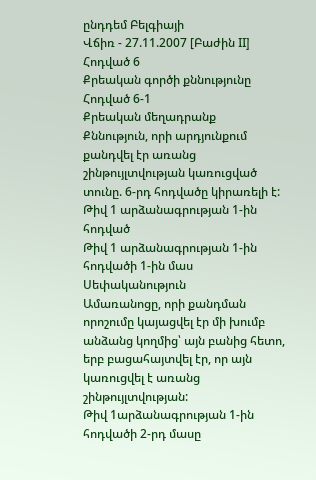ընդդեմ Բելգիայի
Վճիռ - 27.11.2007 [Բաժին II]
Հոդված 6
Քրեական գործի քննությունը
Հոդված 6-1
Քրեական մեղադրանք
Քննություն, որի արդյունքում քանդվել էր առանց շինթույլտվության կառուցված տունը. 6-րդ հոդվածը կիրառելի է:
Թիվ 1 արձանագրության 1-ին հոդված
Թիվ 1 արձանագրության 1-ին հոդվածի 1-ին մաս
Սեփականություն
Ամառանոցը, որի քանդման որոշումը կայացվել էր մի խումբ անձանց կողմից՝ այն բանից հետո, երբ բացահայտվել էր, որ այն կառուցվել է առանց շինթույլտվության:
Թիվ 1արձանագրության 1-ին հոդվածի 2-րդ մասը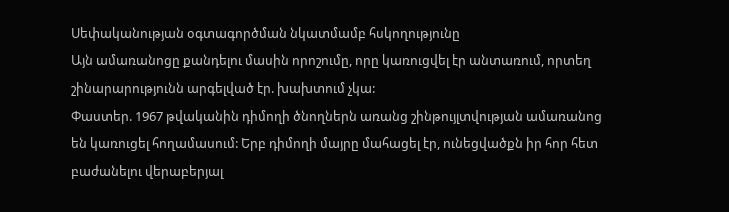Սեփականության օգտագործման նկատմամբ հսկողությունը
Այն ամառանոցը քանդելու մասին որոշումը, որը կառուցվել էր անտառում, որտեղ շինարարությունն արգելված էր. խախտում չկա:
Փաստեր. 1967 թվականին դիմողի ծնողներն առանց շինթույլտվության ամառանոց են կառուցել հողամասում: Երբ դիմողի մայրը մահացել էր, ունեցվածքն իր հոր հետ բաժանելու վերաբերյալ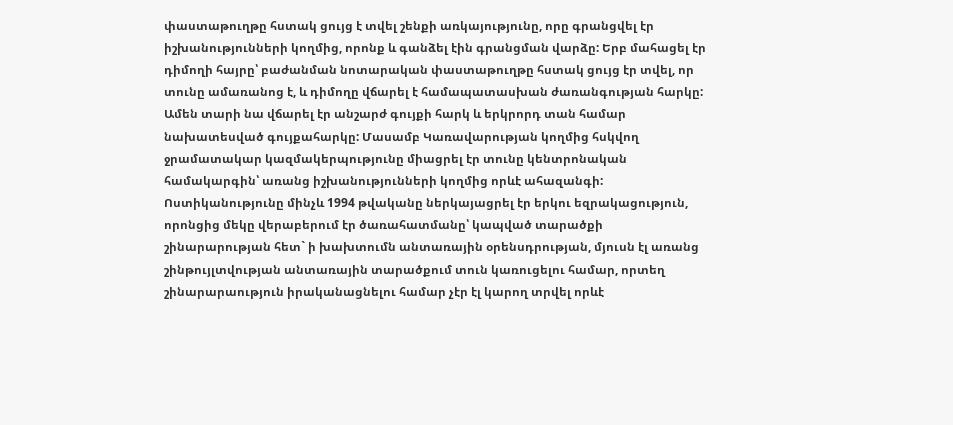փաստաթուղթը հստակ ցույց է տվել շենքի առկայությունը, որը գրանցվել էր իշխանությունների կողմից, որոնք և գանձել էին գրանցման վարձը: Երբ մահացել էր դիմողի հայրը՝ բաժանման նոտարական փաստաթուղթը հստակ ցույց էր տվել, որ տունը ամառանոց է, և դիմողը վճարել է համապատասխան ժառանգության հարկը: Ամեն տարի նա վճարել էր անշարժ գույքի հարկ և երկրորդ տան համար նախատեսված գույքահարկը: Մասամբ Կառավարության կողմից հսկվող ջրամատակար կազմակերպությունը միացրել էր տունը կենտրոնական համակարգին՝ առանց իշխանությունների կողմից որևէ ահազանգի: Ոստիկանությունը մինչև 1994 թվականը ներկայացրել էր երկու եզրակացություն, որոնցից մեկը վերաբերում էր ծառահատմանը՝ կապված տարածքի շինարարության հետ` ի խախտումն անտառային օրենսդրության, մյուսն էլ առանց շինթույլտվության անտառային տարածքում տուն կառուցելու համար, որտեղ շինարարաություն իրականացնելու համար չէր էլ կարող տրվել որևէ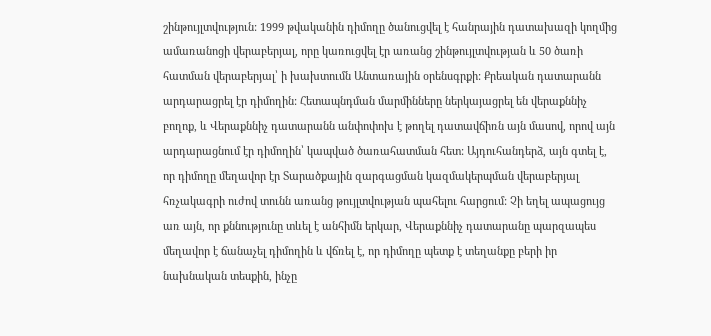շինթույլտվություն: 1999 թվականին դիմողը ծանուցվել է հանրային դատախազի կողմից ամառանոցի վերաբերյալ, որը կառուցվել էր առանց շինթույլտվության և 50 ծառի հատման վերաբերյալ՝ ի խախտումն Անտառային օրենսգրքի: Քրեական դատարանն արդարացրել էր դիմողին: Հետապնդման մարմինները ներկայացրել են վերաքննիչ բողոք, և Վերաքննիչ դատարանն անփոփոխ է թողել դատավճիռն այն մասով, որով այն արդարացնում էր դիմողին՝ կապված ծառահատման հետ: Այդուհանդերձ, այն գտել է, որ դիմողը մեղավոր էր Տարածքային զարգացման կազմակերպման վերաբերյալ հռչակագրի ուժով տունն առանց թույլտվության պահելու հարցում: Չի եղել ապացույց առ այն, որ քննությունը տևել է անհիմն երկար, Վերաքննիչ դատարանը պարզապես մեղավոր է ճանաչել դիմողին և վճռել է, որ դիմողը պետք է տեղանքը բերի իր նախնական տեսքին, ինչը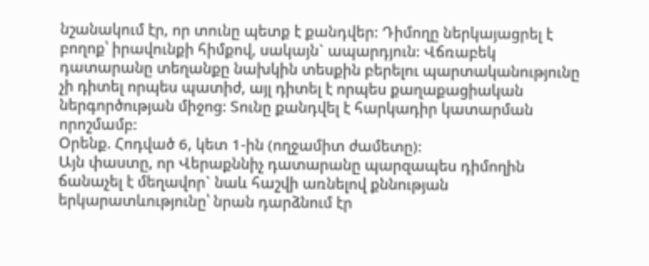նշանակում էր, որ տունը պետք է քանդվեր: Դիմողը ներկայացրել է բողոք՝ իրավունքի հիմքով, սակայն` ապարդյուն: Վճռաբեկ դատարանը տեղանքը նախկին տեսքին բերելու պարտականությունը չի դիտել որպես պատիժ, այլ դիտել է որպես քաղաքացիական ներգործության միջոց: Տունը քանդվել է հարկադիր կատարման որոշմամբ:
Օրենք. Հոդված 6, կետ 1-ին (ողջամիտ ժամետը):
Այն փաստը, որ Վերաքննիչ դատարանը պարզապես դիմողին ճանաչել է մեղավոր` նաև հաշվի առնելով քննության երկարատևությունը՝ նրան դարձնում էր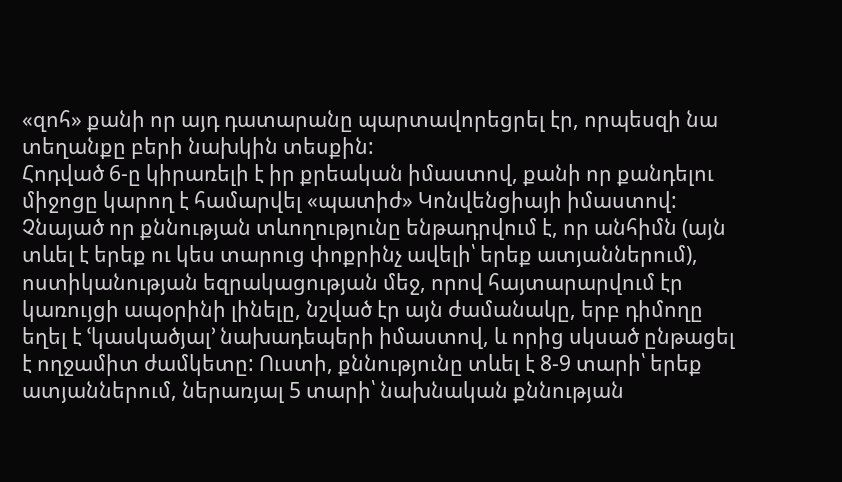«զոհ» քանի որ այդ դատարանը պարտավորեցրել էր, որպեսզի նա տեղանքը բերի նախկին տեսքին:
Հոդված 6-ը կիրառելի է իր քրեական իմաստով, քանի որ քանդելու միջոցը կարող է համարվել «պատիժ» Կոնվենցիայի իմաստով:
Չնայած որ քննության տևողությունը ենթադրվում է, որ անհիմն (այն տևել է երեք ու կես տարուց փոքրինչ ավելի՝ երեք ատյաններում), ոստիկանության եզրակացության մեջ, որով հայտարարվում էր կառույցի ապօրինի լինելը, նշված էր այն ժամանակը, երբ դիմողը եղել է ՙկասկածյալ՚ նախադեպերի իմաստով, և որից սկսած ընթացել է ողջամիտ ժամկետը: Ուստի, քննությունը տևել է 8-9 տարի՝ երեք ատյաններում, ներառյալ 5 տարի՝ նախնական քննության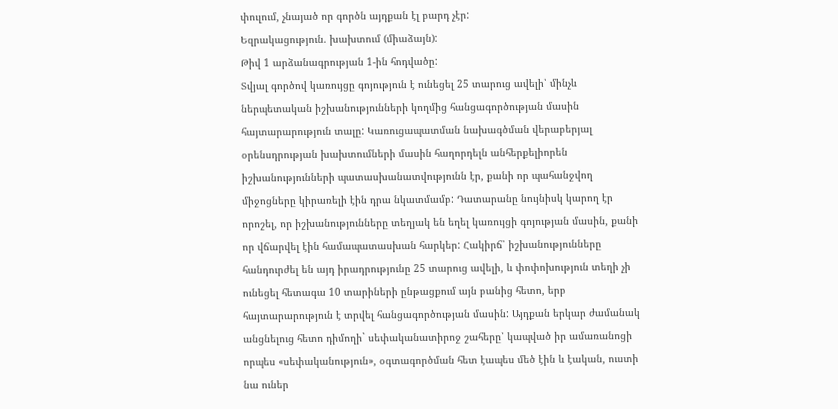փուլում, չնայած որ գործն այդքան էլ բարդ չէր:
Եզրակացություն. խախտում (միաձայն):
Թիվ 1 արձանագրության 1-ին հոդվածը:
Տվյալ գործով կառույցը գոյություն է ունեցել 25 տարուց ավելի՝ մինչև ներպետական իշխանությունների կողմից հանցագործության մասին հայտարարություն տալը: Կառուցապատման նախագծման վերաբերյալ օրենսդրության խախտումների մասին հաղորդելն անհերքելիորեն իշխանությունների պատասխանատվությունն էր, քանի որ պահանջվող միջոցները կիրառելի էին դրա նկատմամբ: Դատարանը նույնիսկ կարող էր որոշել, որ իշխանությունները տեղյակ են եղել կառույցի գոյության մասին, քանի որ վճարվել էին համապատասխան հարկեր: Հակիրճ՝ իշխանությունները հանդուրժել են այդ իրադրությունը 25 տարուց ավելի, և փոփոխություն տեղի չի ունեցել հետագա 10 տարիների ընթացքում այն բանից հետո, երբ հայտարարություն է տրվել հանցագործության մասին: Այդքան երկար ժամանակ անցնելուց հետո դիմողի` սեփականատիրոջ շահերը՝ կապված իր ամառանոցի որպես «սեփականություն», օգտագործման հետ էապես մեծ էին և էական, ուստի նա ուներ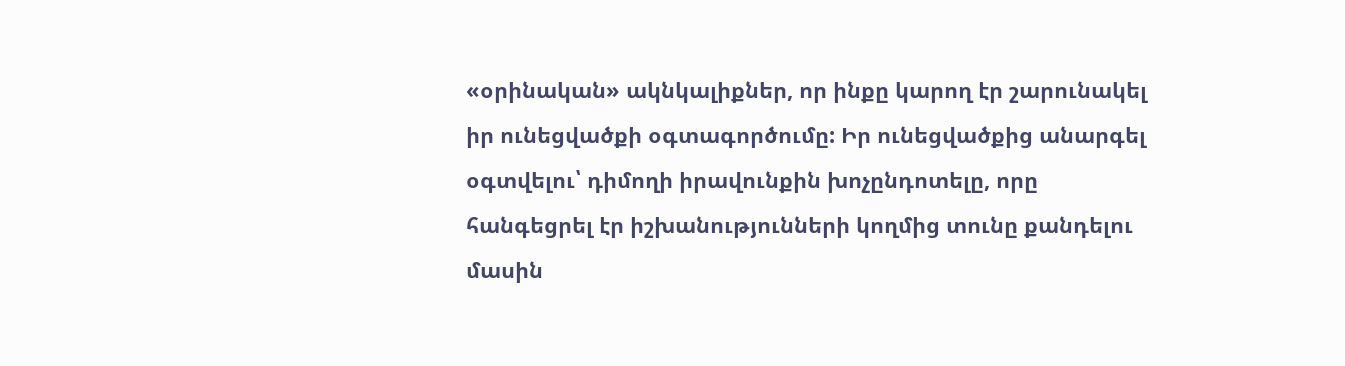«օրինական» ակնկալիքներ, որ ինքը կարող էր շարունակել իր ունեցվածքի օգտագործումը: Իր ունեցվածքից անարգել օգտվելու՝ դիմողի իրավունքին խոչընդոտելը, որը հանգեցրել էր իշխանությունների կողմից տունը քանդելու մասին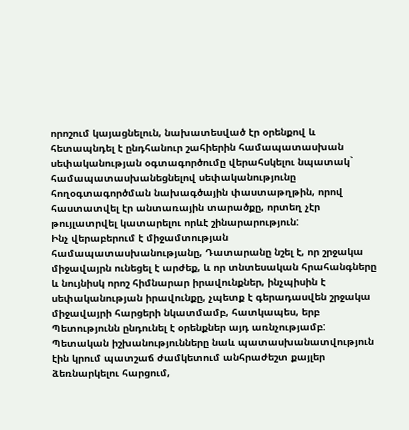որոշում կայացնելուն, նախատեսված էր օրենքով և հետապնդել է ընդհանուր շահիերին համապատասխան սեփականության օգտագործումը վերահսկելու նպատակ` համապատասխանեցնելով սեփականությունը հողօգտագործման նախագծային փաստաթղթին, որով հաստատվել էր անտառային տարածքը, որտեղ չէր թույլատրվել կատարելու որևէ շինարարություն:
Ինչ վերաբերում է միջամտության համապատասխանությանը, Դատարանը նշել է, որ շրջակա միջավայրն ունեցել է արժեք, և որ տնտեսական հրահանգները և նույնիսկ որոշ հիմնարար իրավունքներ, ինչպիսին է սեփականության իրավունքը, չպետք է գերադասվեն շրջակա միջավայրի հարցերի նկատմամբ, հատկապես, երբ Պետությունն ընդունել է օրենքներ այդ առնչությամբ: Պետական իշխանությունները նաև պատասխանատվություն էին կրում պատշաճ ժամկետում անհրաժեշտ քայլեր ձեռնարկելու հարցում,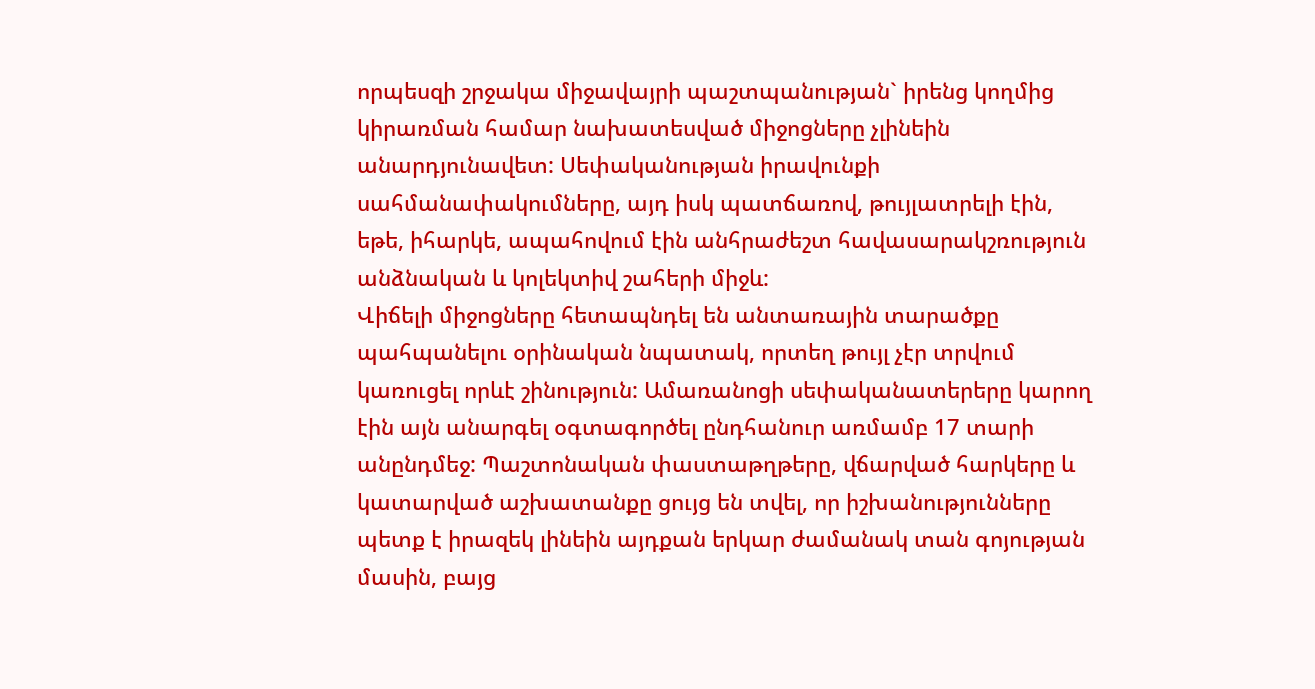որպեսզի շրջակա միջավայրի պաշտպանության` իրենց կողմից կիրառման համար նախատեսված միջոցները չլինեին անարդյունավետ: Սեփականության իրավունքի սահմանափակումները, այդ իսկ պատճառով, թույլատրելի էին, եթե, իհարկե, ապահովում էին անհրաժեշտ հավասարակշռություն անձնական և կոլեկտիվ շահերի միջև:
Վիճելի միջոցները հետապնդել են անտառային տարածքը պահպանելու օրինական նպատակ, որտեղ թույլ չէր տրվում կառուցել որևէ շինություն: Ամառանոցի սեփականատերերը կարող էին այն անարգել օգտագործել ընդհանուր առմամբ 17 տարի անընդմեջ: Պաշտոնական փաստաթղթերը, վճարված հարկերը և կատարված աշխատանքը ցույց են տվել, որ իշխանությունները պետք է իրազեկ լինեին այդքան երկար ժամանակ տան գոյության մասին, բայց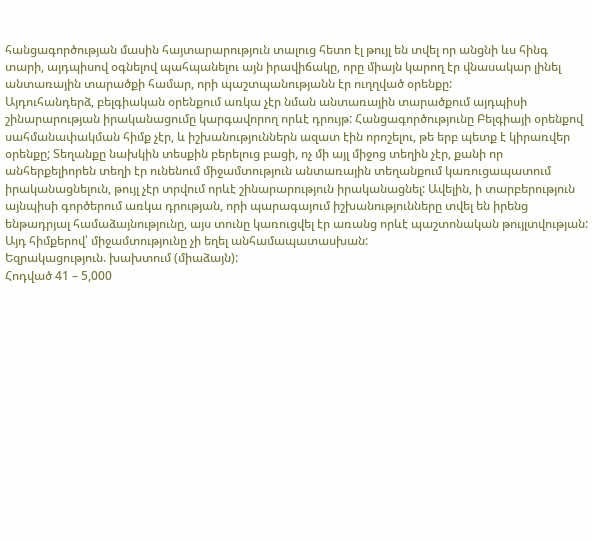հանցագործության մասին հայտարարություն տալուց հետո էլ թույլ են տվել որ անցնի ևս հինգ տարի, այդպիսով օգնելով պահպանելու այն իրավիճակը, որը միայն կարող էր վնասակար լինել անտառային տարածքի համար, որի պաշտպանությանն էր ուղղված օրենքը:
Այդուհանդերձ, բելգիական օրենքում առկա չէր նման անտառային տարածքում այդպիսի շինարարության իրականացումը կարգավորող որևէ դրույթ: Հանցագործությունը Բելգիայի օրենքով սահմանափակման հիմք չէր, և իշխանություններն ազատ էին որոշելու, թե երբ պետք է կիրառվեր օրենքը; Տեղանքը նախկին տեսքին բերելուց բացի, ոչ մի այլ միջոց տեղին չէր, քանի որ անհերքելիորեն տեղի էր ունենում միջամտություն անտառային տեղանքում կառուցապատում իրականացնելուն, թույլ չէր տրվում որևէ շինարարություն իրականացնել: Ավելին, ի տարբերություն այնպիսի գործերում առկա դրության, որի պարագայում իշխանությունները տվել են իրենց ենթադրյալ համաձայնությունը, այս տունը կառուցվել էր առանց որևէ պաշտոնական թույլտվության: Այդ հիմքերով՝ միջամտությունը չի եղել անհամապատասխան:
Եզրակացություն. խախտում (միաձայն):
Հոդված 41 – 5,000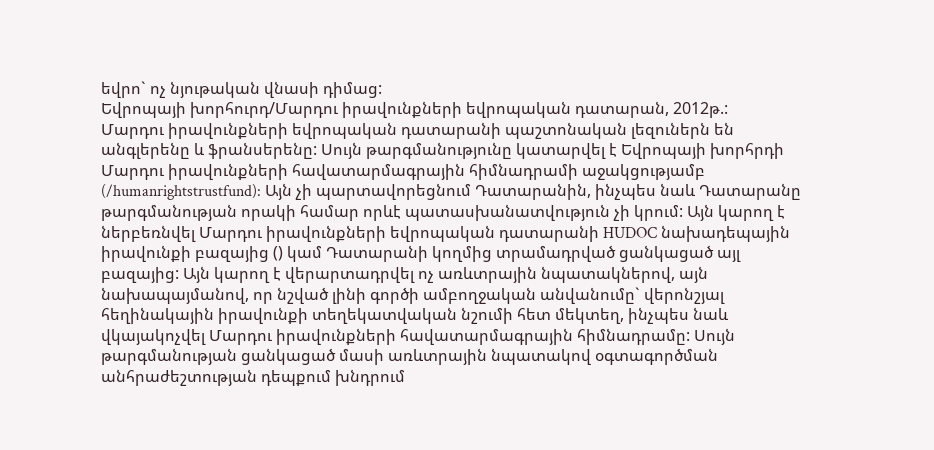եվրո` ոչ նյութական վնասի դիմաց:
Եվրոպայի խորհուրդ/Մարդու իրավունքների եվրոպական դատարան, 2012թ.:
Մարդու իրավունքների եվրոպական դատարանի պաշտոնական լեզուներն են անգլերենը և ֆրանսերենը: Սույն թարգմանությունը կատարվել է Եվրոպայի խորհրդի Մարդու իրավունքների հավատարմագրային հիմնադրամի աջակցությամբ (/humanrightstrustfund): Այն չի պարտավորեցնում Դատարանին, ինչպես նաև Դատարանը թարգմանության որակի համար որևէ պատասխանատվություն չի կրում: Այն կարող է ներբեռնվել Մարդու իրավունքների եվրոպական դատարանի HUDOC նախադեպային իրավունքի բազայից () կամ Դատարանի կողմից տրամադրված ցանկացած այլ բազայից: Այն կարող է վերարտադրվել ոչ առևտրային նպատակներով, այն նախապայմանով, որ նշված լինի գործի ամբողջական անվանումը` վերոնշյալ հեղինակային իրավունքի տեղեկատվական նշումի հետ մեկտեղ, ինչպես նաև վկայակոչվել Մարդու իրավունքների հավատարմագրային հիմնադրամը: Սույն թարգմանության ցանկացած մասի առևտրային նպատակով օգտագործման անհրաժեշտության դեպքում խնդրում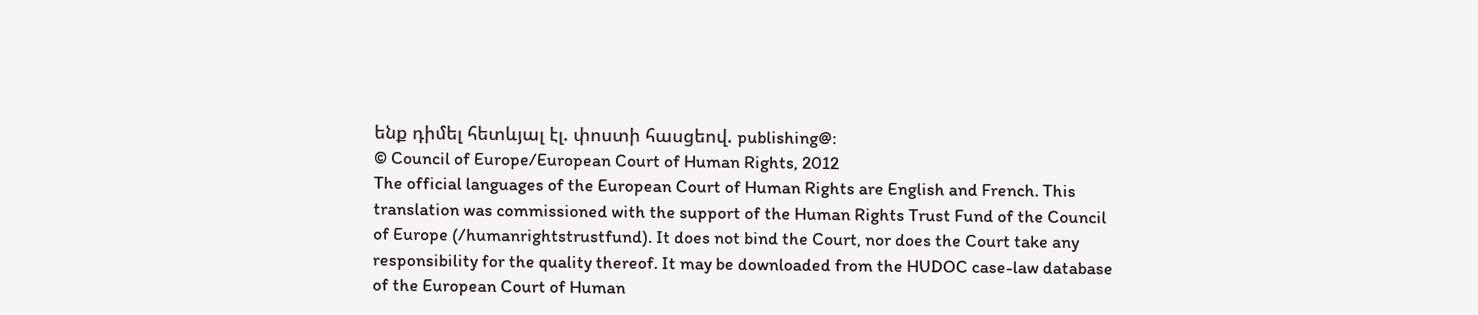ենք դիմել հետևյալ էլ. փոստի հասցեով. publishing@:
© Council of Europe/European Court of Human Rights, 2012
The official languages of the European Court of Human Rights are English and French. This translation was commissioned with the support of the Human Rights Trust Fund of the Council of Europe (/humanrightstrustfund). It does not bind the Court, nor does the Court take any responsibility for the quality thereof. It may be downloaded from the HUDOC case-law database of the European Court of Human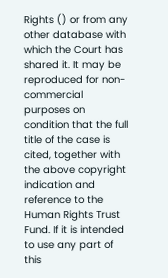Rights () or from any other database with which the Court has shared it. It may be reproduced for non-commercial purposes on condition that the full title of the case is cited, together with the above copyright indication and reference to the Human Rights Trust Fund. If it is intended to use any part of this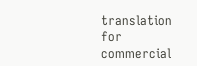translation for commercial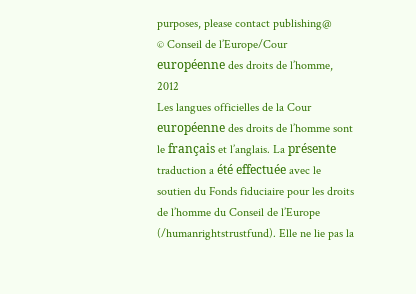purposes, please contact publishing@
© Conseil de l’Europe/Cour européenne des droits de l’homme, 2012
Les langues officielles de la Cour européenne des droits de l’homme sont le français et l’anglais. La présente traduction a été effectuée avec le soutien du Fonds fiduciaire pour les droits de l’homme du Conseil de l’Europe (/humanrightstrustfund). Elle ne lie pas la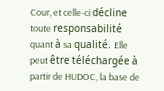Cour, et celle-ci décline toute responsabilité quant à sa qualité. Elle peut être téléchargée à partir de HUDOC, la base de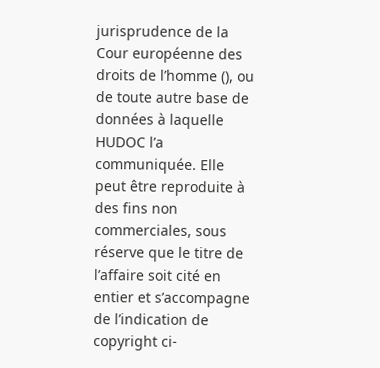jurisprudence de la Cour européenne des droits de l’homme (), ou de toute autre base de données à laquelle HUDOC l’a communiquée. Elle peut être reproduite à des fins non commerciales, sous réserve que le titre de l’affaire soit cité en entier et s’accompagne de l’indication de copyright ci-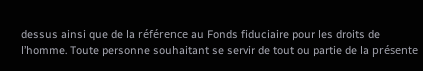dessus ainsi que de la référence au Fonds fiduciaire pour les droits de l’homme. Toute personne souhaitant se servir de tout ou partie de la présente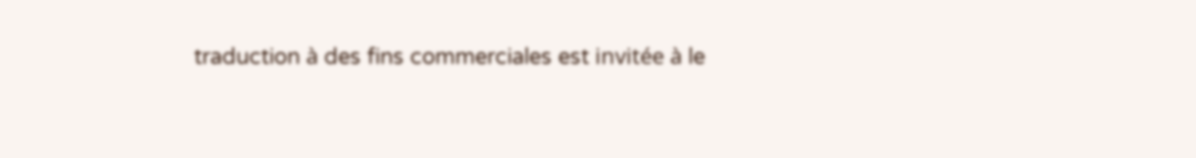traduction à des fins commerciales est invitée à le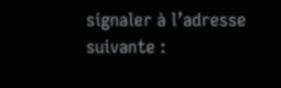signaler à l’adresse suivante :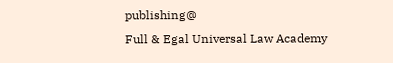publishing@
Full & Egal Universal Law Academy